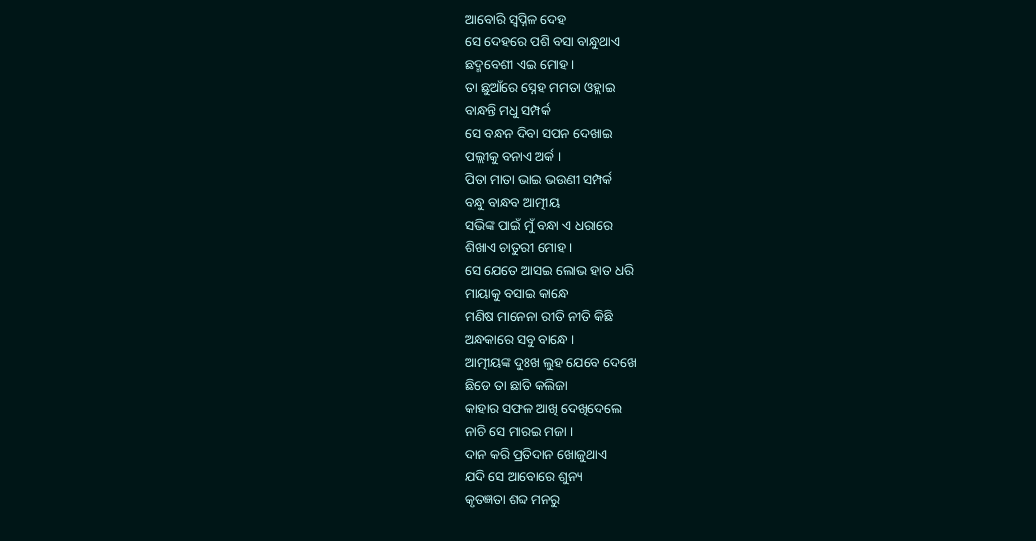ଆବୋରି ସ୍ୱପ୍ନିଳ ଦେହ
ସେ ଦେହରେ ପଶି ବସା ବାନ୍ଧୁଥାଏ
ଛଦ୍ମବେଶୀ ଏଇ ମୋହ ।
ତା ଛୁଆଁରେ ସ୍ନେହ ମମତା ଓହ୍ଲାଇ
ବାନ୍ଧନ୍ତି ମଧୁ ସମ୍ପର୍କ
ସେ ବନ୍ଧନ ଦିବା ସପନ ଦେଖାଇ
ପଲ୍ଲୀକୁ ବନାଏ ଅର୍କ ।
ପିତା ମାତା ଭାଇ ଭଉଣୀ ସମ୍ପର୍କ
ବନ୍ଧୁ ବାନ୍ଧବ ଆତ୍ମୀୟ
ସଭିଙ୍କ ପାଇଁ ମୁଁ ବନ୍ଧା ଏ ଧରାରେ
ଶିଖାଏ ଚାତୁରୀ ମୋହ ।
ସେ ଯେତେ ଆସଇ ଲୋଭ ହାତ ଧରି
ମାୟାକୁ ବସାଇ କାନ୍ଧେ
ମଣିଷ ମାନେନା ରୀତି ନୀତି କିଛି
ଅନ୍ଧକାରେ ସବୁ ବାନ୍ଧେ ।
ଆତ୍ମୀୟଙ୍କ ଦୁଃଖ ଲୁହ ଯେବେ ଦେଖେ
ଛିଡେ ତା ଛାତି କଲିଜା
କାହାର ସଫଳ ଆଖି ଦେଖିଦେଲେ
ନାଚି ସେ ମାରଇ ମଜା ।
ଦାନ କରି ପ୍ରତିଦାନ ଖୋଜୁଥାଏ
ଯଦି ସେ ଆବୋରେ ଶୁନ୍ୟ
କୃତଜ୍ଞତା ଶବ୍ଦ ମନରୁ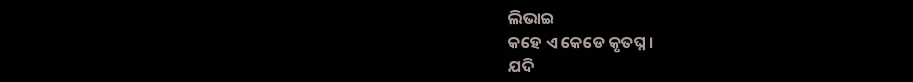ଲିଭାଇ
କହେ ଏ କେଡେ କୃତଘ୍ନ ।
ଯଦି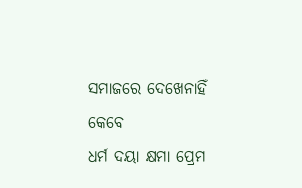ସମାଜରେ ଦେଖେନାହିଁ କେବେ
ଧର୍ମ ଦୟା କ୍ଷମା ପ୍ରେମ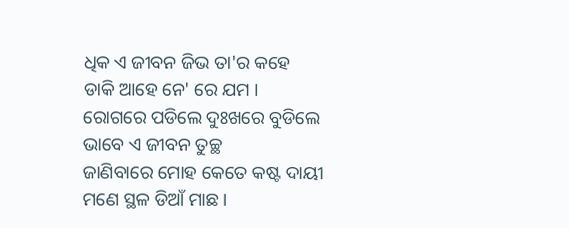ଧିକ ଏ ଜୀବନ ଜିଭ ତା'ର କହେ
ଡାକି ଆହେ ନେ' ରେ ଯମ ।
ରୋଗରେ ପଡିଲେ ଦୁଃଖରେ ବୁଡିଲେ
ଭାବେ ଏ ଜୀବନ ତୁଚ୍ଛ
ଜାଣିବାରେ ମୋହ କେତେ କଷ୍ଟ ଦାୟୀ
ମଣେ ସ୍ଥଳ ଡିଆଁ ମାଛ ।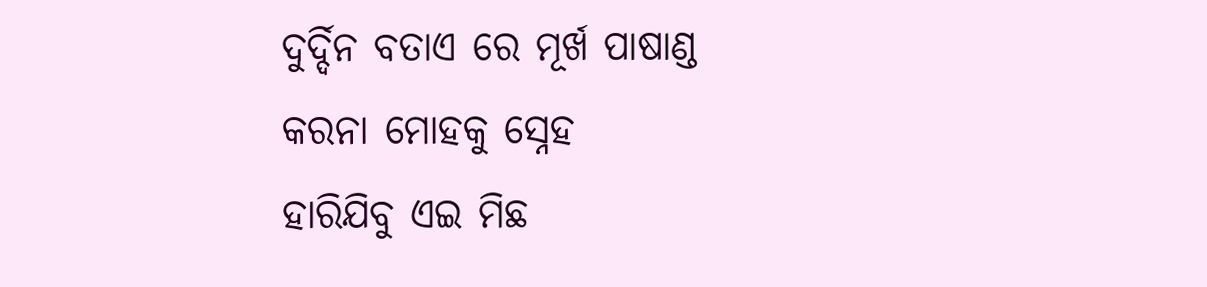ଦୁର୍ଦ୍ଦିନ ବତାଏ ରେ ମୂର୍ଖ ପାଷାଣ୍ଡ
କରନା ମୋହକୁ ସ୍ନେହ
ହାରିଯିବୁ ଏଇ ମିଛ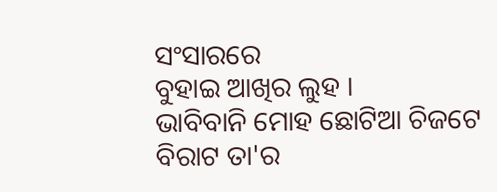ସଂସାରରେ
ବୁହାଇ ଆଖିର ଲୁହ ।
ଭାବିବାନି ମୋହ ଛୋଟିଆ ଚିଜଟେ
ବିରାଟ ତା'ର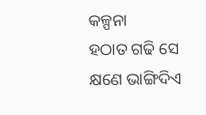କଳ୍ପନା
ହଠାତ ଗଢି ସେ କ୍ଷଣେ ଭାଙ୍ଗିଦିଏ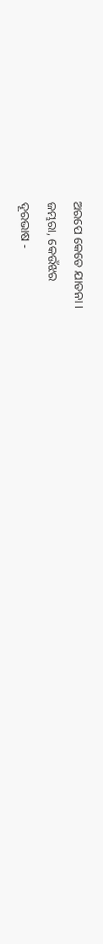ଅରପେ କେତେ ଯାତନା ।
ଜମ୍ଭରା, କେଉଁଝର
ଦୂରଭାଷ -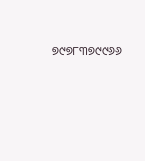୭୯୭୮୩୭୯୯୬୬